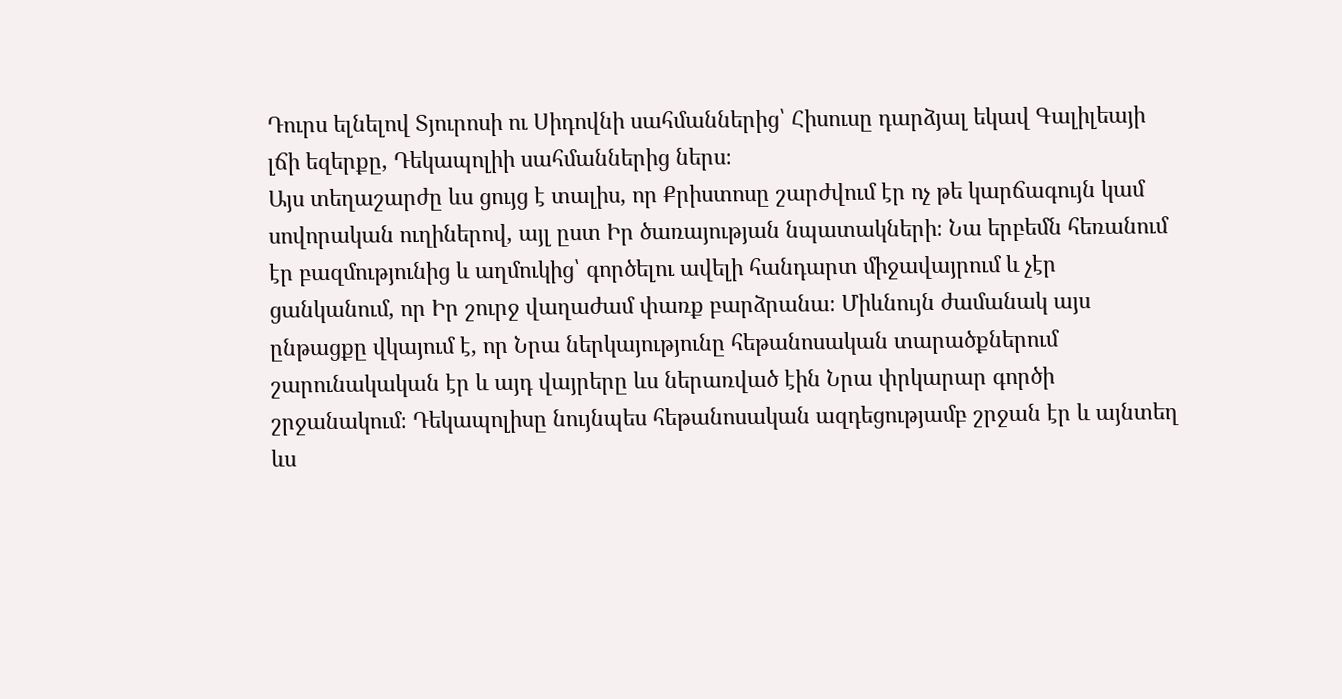Դուրս ելնելով Տյուրոսի ու Սիդովնի սահմաններից՝ Հիսուսը դարձյալ եկավ Գալիլեայի լճի եզերքը, Դեկապոլիի սահմաններից ներս։
Այս տեղաշարժը ևս ցույց է տալիս, որ Քրիստոսը շարժվում էր ոչ թե կարճագույն կամ սովորական ուղիներով, այլ ըստ Իր ծառայության նպատակների։ Նա երբեմն հեռանում էր բազմությունից և աղմուկից՝ գործելու ավելի հանդարտ միջավայրում և չէր ցանկանում, որ Իր շուրջ վաղաժամ փառք բարձրանա։ Միևնույն ժամանակ այս ընթացքը վկայում է, որ Նրա ներկայությունը հեթանոսական տարածքներում շարունակական էր և այդ վայրերը ևս ներառված էին Նրա փրկարար գործի շրջանակում։ Դեկապոլիսը նույնպես հեթանոսական ազդեցությամբ շրջան էր և այնտեղ ևս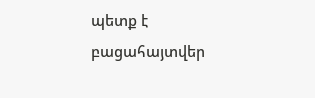պետք է բացահայտվեր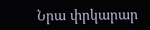Նրա փրկարար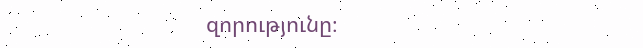զորությունը։